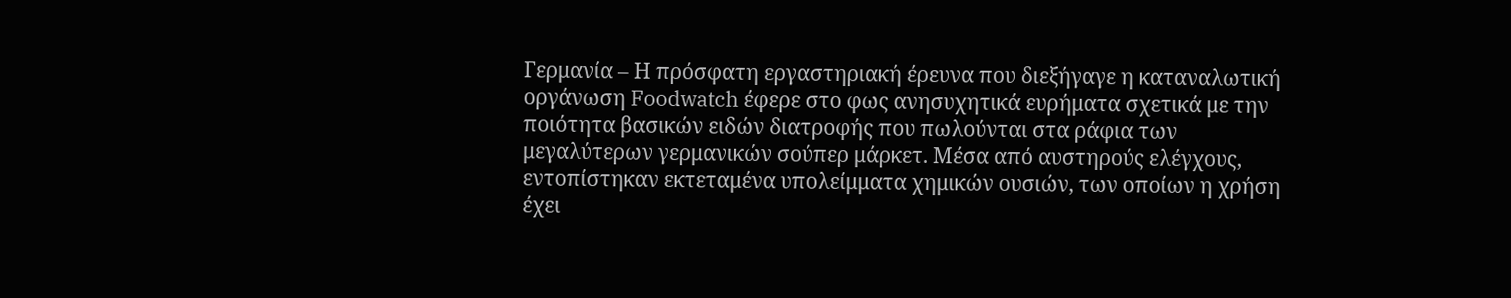Γερμανία – Η πρόσφατη εργαστηριακή έρευνα που διεξήγαγε η καταναλωτική οργάνωση Foodwatch έφερε στο φως ανησυχητικά ευρήματα σχετικά με την ποιότητα βασικών ειδών διατροφής που πωλούνται στα ράφια των μεγαλύτερων γερμανικών σούπερ μάρκετ. Μέσα από αυστηρούς ελέγχους, εντοπίστηκαν εκτεταμένα υπολείμματα χημικών ουσιών, των οποίων η χρήση έχει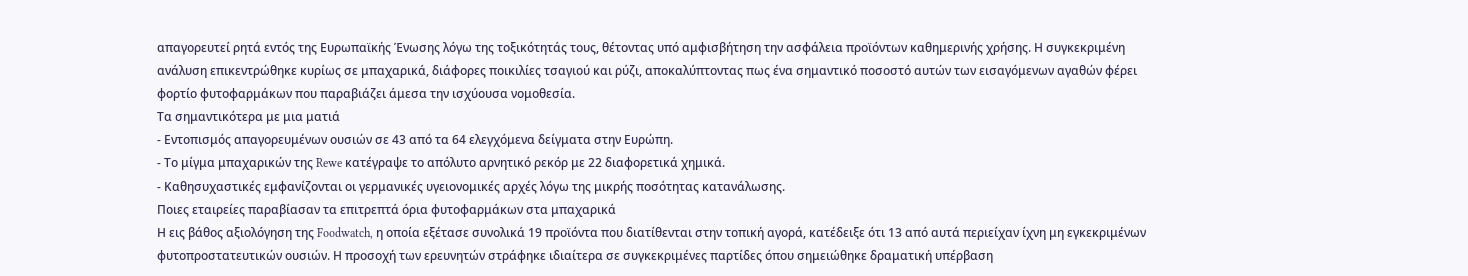απαγορευτεί ρητά εντός της Ευρωπαϊκής Ένωσης λόγω της τοξικότητάς τους, θέτοντας υπό αμφισβήτηση την ασφάλεια προϊόντων καθημερινής χρήσης. Η συγκεκριμένη ανάλυση επικεντρώθηκε κυρίως σε μπαχαρικά, διάφορες ποικιλίες τσαγιού και ρύζι, αποκαλύπτοντας πως ένα σημαντικό ποσοστό αυτών των εισαγόμενων αγαθών φέρει φορτίο φυτοφαρμάκων που παραβιάζει άμεσα την ισχύουσα νομοθεσία.
Τα σημαντικότερα με μια ματιά
- Εντοπισμός απαγορευμένων ουσιών σε 43 από τα 64 ελεγχόμενα δείγματα στην Ευρώπη.
- Το μίγμα μπαχαρικών της Rewe κατέγραψε το απόλυτο αρνητικό ρεκόρ με 22 διαφορετικά χημικά.
- Καθησυχαστικές εμφανίζονται οι γερμανικές υγειονομικές αρχές λόγω της μικρής ποσότητας κατανάλωσης.
Ποιες εταιρείες παραβίασαν τα επιτρεπτά όρια φυτοφαρμάκων στα μπαχαρικά
Η εις βάθος αξιολόγηση της Foodwatch, η οποία εξέτασε συνολικά 19 προϊόντα που διατίθενται στην τοπική αγορά, κατέδειξε ότι 13 από αυτά περιείχαν ίχνη μη εγκεκριμένων φυτοπροστατευτικών ουσιών. Η προσοχή των ερευνητών στράφηκε ιδιαίτερα σε συγκεκριμένες παρτίδες όπου σημειώθηκε δραματική υπέρβαση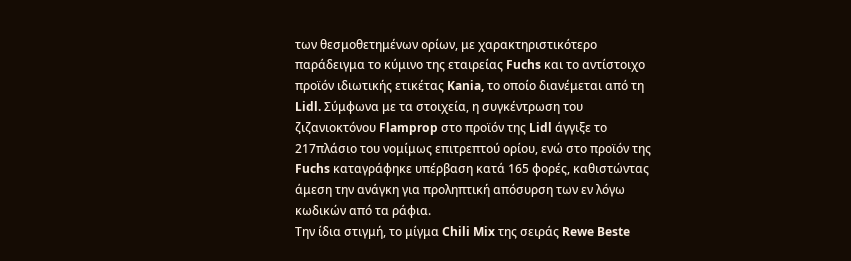των θεσμοθετημένων ορίων, με χαρακτηριστικότερο παράδειγμα το κύμινο της εταιρείας Fuchs και το αντίστοιχο προϊόν ιδιωτικής ετικέτας Kania, το οποίο διανέμεται από τη Lidl. Σύμφωνα με τα στοιχεία, η συγκέντρωση του ζιζανιοκτόνου Flamprop στο προϊόν της Lidl άγγιξε το 217πλάσιο του νομίμως επιτρεπτού ορίου, ενώ στο προϊόν της Fuchs καταγράφηκε υπέρβαση κατά 165 φορές, καθιστώντας άμεση την ανάγκη για προληπτική απόσυρση των εν λόγω κωδικών από τα ράφια.
Την ίδια στιγμή, το μίγμα Chili Mix της σειράς Rewe Beste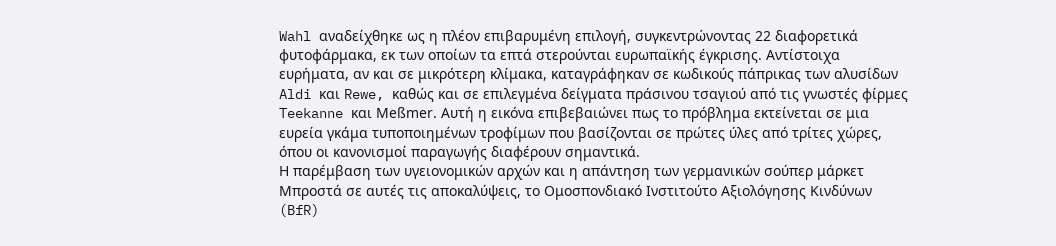Wahl αναδείχθηκε ως η πλέον επιβαρυμένη επιλογή, συγκεντρώνοντας 22 διαφορετικά φυτοφάρμακα, εκ των οποίων τα επτά στερούνται ευρωπαϊκής έγκρισης. Αντίστοιχα ευρήματα, αν και σε μικρότερη κλίμακα, καταγράφηκαν σε κωδικούς πάπρικας των αλυσίδων Aldi και Rewe, καθώς και σε επιλεγμένα δείγματα πράσινου τσαγιού από τις γνωστές φίρμες Teekanne και Meßmer. Αυτή η εικόνα επιβεβαιώνει πως το πρόβλημα εκτείνεται σε μια ευρεία γκάμα τυποποιημένων τροφίμων που βασίζονται σε πρώτες ύλες από τρίτες χώρες, όπου οι κανονισμοί παραγωγής διαφέρουν σημαντικά.
Η παρέμβαση των υγειονομικών αρχών και η απάντηση των γερμανικών σούπερ μάρκετ
Μπροστά σε αυτές τις αποκαλύψεις, το Ομοσπονδιακό Ινστιτούτο Αξιολόγησης Κινδύνων (BfR)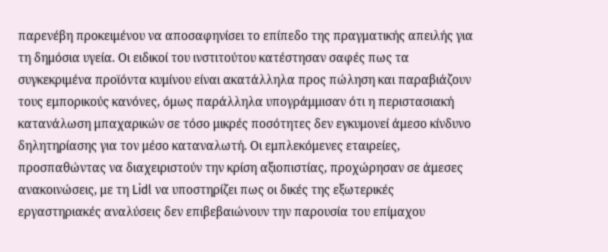παρενέβη προκειμένου να αποσαφηνίσει το επίπεδο της πραγματικής απειλής για τη δημόσια υγεία. Οι ειδικοί του ινστιτούτου κατέστησαν σαφές πως τα συγκεκριμένα προϊόντα κυμίνου είναι ακατάλληλα προς πώληση και παραβιάζουν τους εμπορικούς κανόνες, όμως παράλληλα υπογράμμισαν ότι η περιστασιακή κατανάλωση μπαχαρικών σε τόσο μικρές ποσότητες δεν εγκυμονεί άμεσο κίνδυνο δηλητηρίασης για τον μέσο καταναλωτή. Οι εμπλεκόμενες εταιρείες, προσπαθώντας να διαχειριστούν την κρίση αξιοπιστίας, προχώρησαν σε άμεσες ανακοινώσεις, με τη Lidl να υποστηρίζει πως οι δικές της εξωτερικές εργαστηριακές αναλύσεις δεν επιβεβαιώνουν την παρουσία του επίμαχου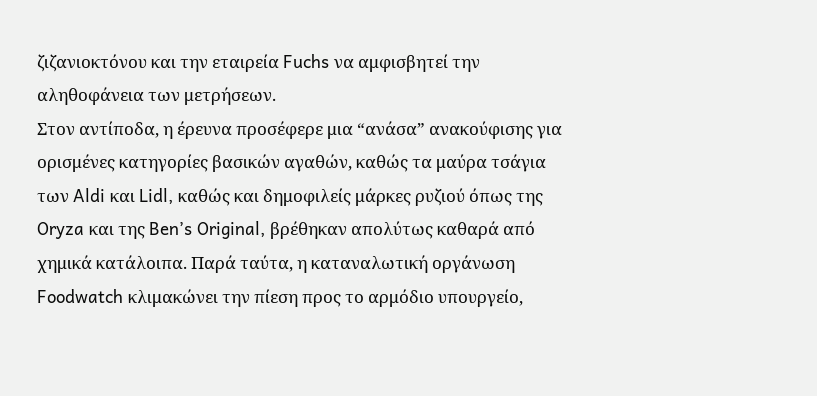ζιζανιοκτόνου και την εταιρεία Fuchs να αμφισβητεί την αληθοφάνεια των μετρήσεων.
Στον αντίποδα, η έρευνα προσέφερε μια “ανάσα” ανακούφισης για ορισμένες κατηγορίες βασικών αγαθών, καθώς τα μαύρα τσάγια των Aldi και Lidl, καθώς και δημοφιλείς μάρκες ρυζιού όπως της Oryza και της Ben’s Original, βρέθηκαν απολύτως καθαρά από χημικά κατάλοιπα. Παρά ταύτα, η καταναλωτική οργάνωση Foodwatch κλιμακώνει την πίεση προς το αρμόδιο υπουργείο,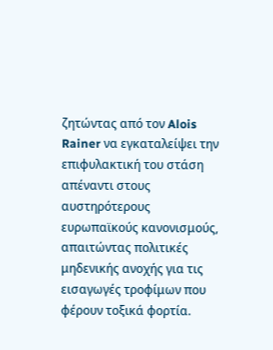ζητώντας από τον Alois Rainer να εγκαταλείψει την επιφυλακτική του στάση απέναντι στους αυστηρότερους ευρωπαϊκούς κανονισμούς, απαιτώντας πολιτικές μηδενικής ανοχής για τις εισαγωγές τροφίμων που φέρουν τοξικά φορτία.